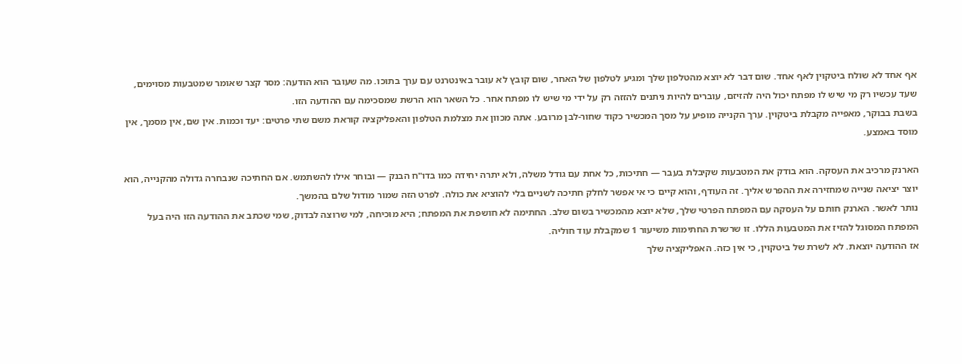אף אחד לא שולח ביטקוין לאף אחד. שום דבר לא יוצא מהטלפון שלך ומגיע לטלפון של האחר, שום קובץ לא עובר באינטרנט עם ערך בתוכו. מה שעובר הוא הודעה: מסר קצר שאומר שמטבעות מסוימים, שעד עכשיו רק מי שיש לו מפתח יכול היה להזיזם, עוברים להיות ניתנים להזזה רק על ידי מי שיש לו מפתח אחר. כל השאר הוא הרשת שמסכימה עם ההודעה הזו.
בשבת בבוקר, מאפייה מקבלת ביטקוין. ערך הקנייה מופיע על מסך המכשיר כקוד שחור-לבן מרובע. אתה מכוון את מצלמת הטלפון והאפליקציה קוראת משם שתי פרטים: יעד וכמות. אין שם, אין מסמך, אין מוסד באמצע.

הארנק מרכיב את העסקה. הוא בודק את המטבעות שקיבלת בעבר — חתיכות, כל אחת עם גודל משלה, ולא יתרה יחידה כמו בדו"ח הבנק — ובוחר אילו להשתמש. אם החתיכה שנבחרה גדולה מהקנייה, הוא יוצר יציאה שנייה שמחזירה את ההפרש אליך. זה העודף, והוא קיים כי אי אפשר לחלק חתיכה לשניים בלי להוציא את כולה. לפרט הזה שמור מודול שלם בהמשך.
נותר לאשר. הארנק חותם על העסקה עם המפתח הפרטי שלך, שלא יוצא מהמכשיר בשום שלב. החתימה לא חושפת את המפתח; היא מוכיחה, למי שרוצה לבדוק, שמי שכתב את ההודעה הזו היה בעל המפתח המסוגל להזיז את המטבעות הללו. זו שרשרת החתימות משיעור 1 שמקבלת עוד חוליה.
אז ההודעה יוצאת. לא לשרת של ביטקוין, כי אין כזה. האפליקציה שלך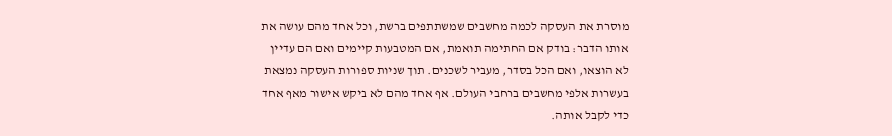מוסרת את העסקה לכמה מחשבים שמשתתפים ברשת, וכל אחד מהם עושה את אותו הדבר: בודק אם החתימה תואמת, אם המטבעות קיימים ואם הם עדיין לא הוצאו, ואם הכל בסדר, מעביר לשכנים. תוך שניות ספורות העסקה נמצאת בעשרות אלפי מחשבים ברחבי העולם. אף אחד מהם לא ביקש אישור מאף אחד כדי לקבל אותה.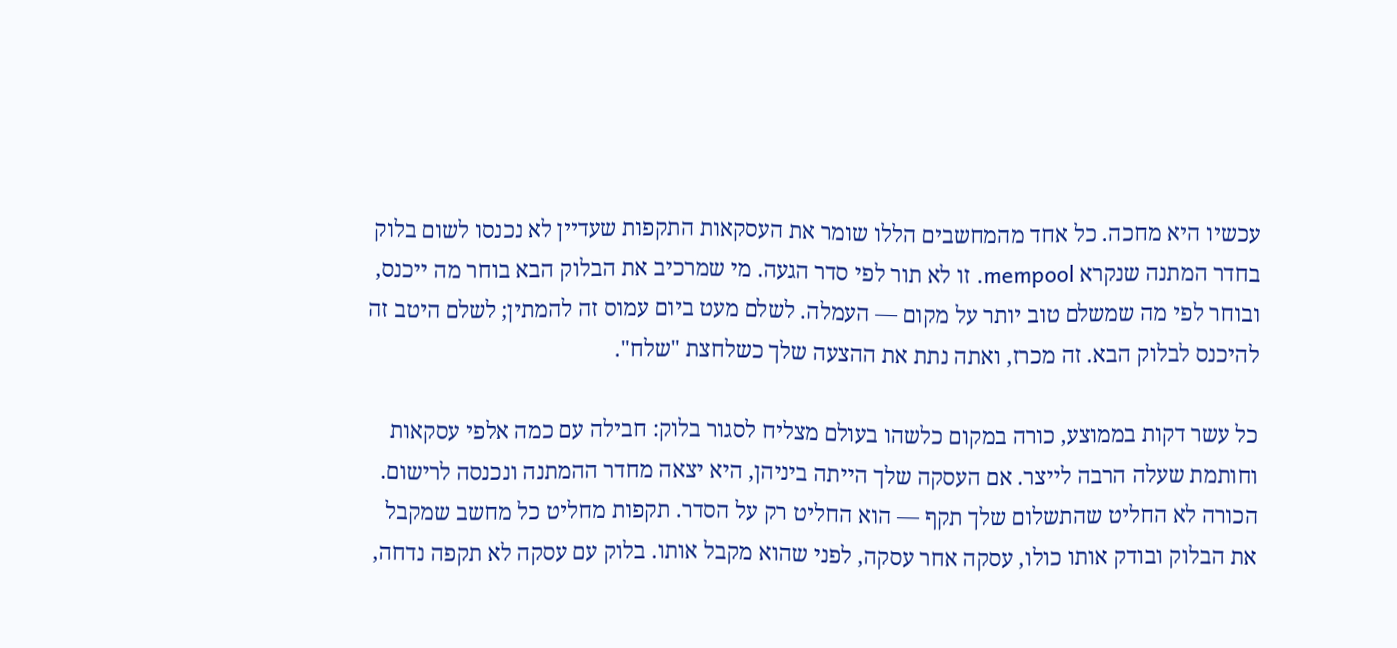עכשיו היא מחכה. כל אחד מהמחשבים הללו שומר את העסקאות התקפות שעדיין לא נכנסו לשום בלוק בחדר המתנה שנקרא mempool. זו לא תור לפי סדר הגעה. מי שמרכיב את הבלוק הבא בוחר מה ייכנס, ובוחר לפי מה שמשלם טוב יותר על מקום — העמלה. לשלם מעט ביום עמוס זה להמתין; לשלם היטב זה להיכנס לבלוק הבא. זה מכרז, ואתה נתת את ההצעה שלך כשלחצת "שלח".

כל עשר דקות בממוצע, כורה במקום כלשהו בעולם מצליח לסגור בלוק: חבילה עם כמה אלפי עסקאות וחותמת שעלה הרבה לייצר. אם העסקה שלך הייתה ביניהן, היא יצאה מחדר ההמתנה ונכנסה לרישום. הכורה לא החליט שהתשלום שלך תקף — הוא החליט רק על הסדר. תקפות מחליט כל מחשב שמקבל את הבלוק ובודק אותו כולו, עסקה אחר עסקה, לפני שהוא מקבל אותו. בלוק עם עסקה לא תקפה נדחה,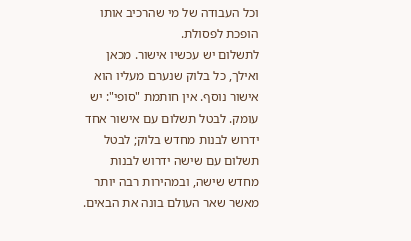וכל העבודה של מי שהרכיב אותו הופכת לפסולת.
לתשלום יש עכשיו אישור. מכאן ואילך, כל בלוק שנערם מעליו הוא אישור נוסף. אין חותמת "סופי": יש עומק. לבטל תשלום עם אישור אחד ידרוש לבנות מחדש בלוק; לבטל תשלום עם שישה ידרוש לבנות מחדש שישה, ובמהירות רבה יותר מאשר שאר העולם בונה את הבאים.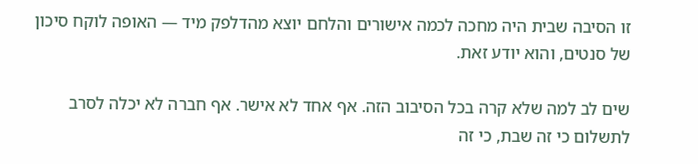זו הסיבה שבית היה מחכה לכמה אישורים והלחם יוצא מהדלפק מיד — האופה לוקח סיכון של סנטים, והוא יודע זאת.

שים לב למה שלא קרה בכל הסיבוב הזה. אף אחד לא אישר. אף חברה לא יכלה לסרב לתשלום כי זה שבת, כי זה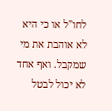לחו"ל או כי היא לא אוהבת את מי שמקבל. ואף אחד לא יכול לבטל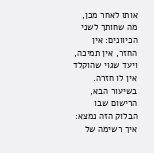אותו לאחר מכן, מה שחותך לשני הכיוונים: אין החזר, אין תמיכה, ויעד שגוי שהוקלד אין לו חזרה.
בשיעור הבא, הרישום שבו הבלוק הזה נמצא: איך רשימה של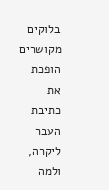בלוקים מקושרים הופכת את כתיבת העבר ליקרה, ולמה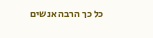כל כך הרבה אנשים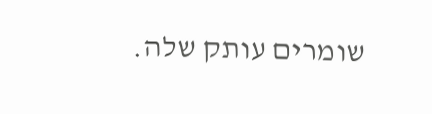שומרים עותק שלה.